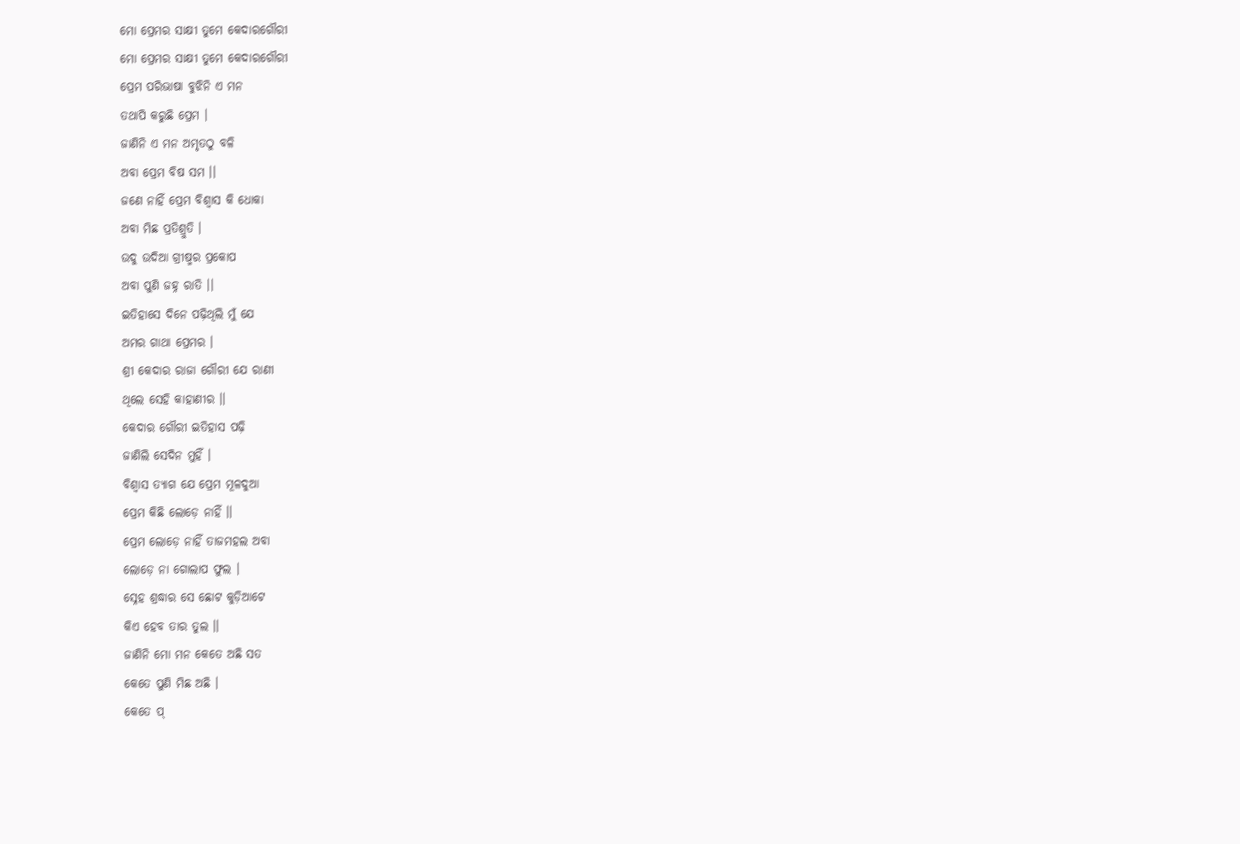ମୋ ପ୍ରେମର ସାକ୍ଷୀ ତୁମେ କେଦାରଗୌରୀ
ମୋ ପ୍ରେମର ସାକ୍ଷୀ ତୁମେ କେଦାରଗୌରୀ
ପ୍ରେମ ପରିଭାଷା ବୁଝିନି ଏ ମନ
ତଥାପି କରୁଛି ପ୍ରେମ ।
ଜାଣିନି ଏ ମନ ଅମୃତଠୁ ବଳି
ଅବା ପ୍ରେମ ବିଷ ସମ ।।
ଜଣେ ନାହିଁ ପ୍ରେମ ବିଶ୍ୱାସ କି ଧୋକା
ଅବା ମିଛ ପ୍ରତିଶ୍ରୁତି ।
ଉଦୁ ଉଦିଆ ଗ୍ରୀଷ୍ମର ପ୍ରକୋପ
ଅବା ପୁଣି ଜହ୍ନ ରାତି ।।
ଇତିହାସେ ଦିନେ ପଢ଼ିଥିଲି ମୁଁ ଯେ
ଅମର ଗାଥା ପ୍ରେମର ।
ଶ୍ରୀ କେଦାର ରାଜା ଗୌରୀ ଯେ ରାଣୀ
ଥିଲେ ସେହି କାହାଣୀର ।।
କେଦାର ଗୌରୀ ଇତିହାସ ପଢ଼ି
ଜାଣିଲି ସେଦିନ ମୁହିଁ ।
ବିଶ୍ୱାସ ତ୍ୟାଗ ଯେ ପ୍ରେମ ମୂଳଦୁଆ
ପ୍ରେମ କିଛି ଲୋଡ଼େ ନାହିଁ ।।
ପ୍ରେମ ଲୋଡ଼େ ନାହିଁ ତାଜମହଲ ଅବା
ଲୋଡ଼େ ନା ଗୋଲାପ ଫୁଲ ।
ସ୍ନେହ ଶ୍ରଦ୍ଧାର ସେ ଛୋଟ କୁଡ଼ିଆଟେ
କିଏ ହେବ ତାର ତୁଲ ।।
ଜାଣିନି ମୋ ମନ କେତେ ଅଛି ସତ
କେତେ ପୁଣି ମିଛ ଅଛି ।
କେତେ ପ୍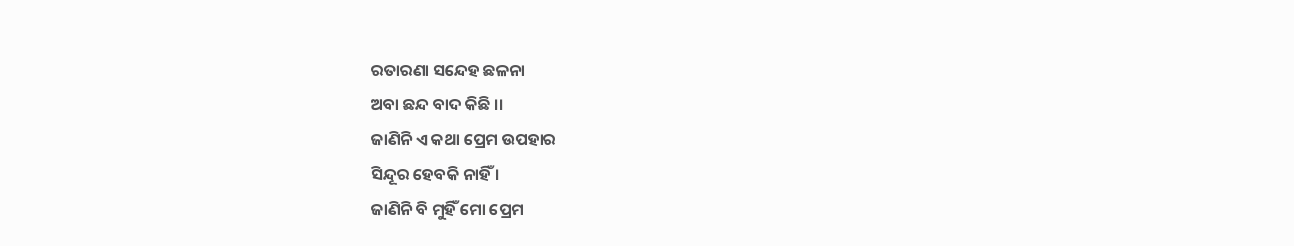ରତାରଣା ସନ୍ଦେହ ଛଳନା
ଅବା ଛନ୍ଦ ବାଦ କିଛି ।।
ଜାଣିନି ଏ କଥା ପ୍ରେମ ଉପହାର
ସିନ୍ଦୂର ହେବକି ନାହିଁ ।
ଜାଣିନି ବି ମୁହିଁ ମୋ ପ୍ରେମ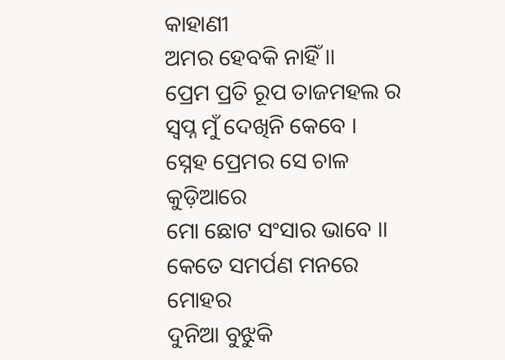କାହାଣୀ
ଅମର ହେବକି ନାହିଁ ।।
ପ୍ରେମ ପ୍ରତି ରୂପ ତାଜମହଲ ର
ସ୍ବପ୍ନ ମୁଁ ଦେଖିନି କେବେ ।
ସ୍ନେହ ପ୍ରେମର ସେ ଚାଳ କୁଡ଼ିଆରେ
ମୋ ଛୋଟ ସଂସାର ଭାବେ ।।
କେତେ ସମର୍ପଣ ମନରେ ମୋହର
ଦୁନିଆ ବୁଝୁକି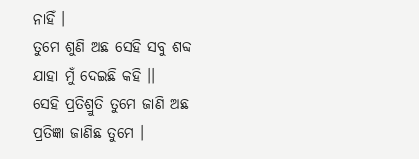ନାହିଁ ।
ତୁମେ ଶୁଣି ଅଛ ସେହି ସବୁ ଶବ୍ଦ
ଯାହା ମୁଁ ଦେଇଛି କହି ।।
ସେହି ପ୍ରତିଶ୍ରୁତି ତୁମେ ଜାଣି ଅଛ
ପ୍ରତିଜ୍ଞା ଜାଣିଛ ତୁମେ ।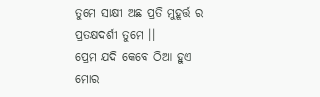ତୁମେ ସାକ୍ଷୀ ଅଛ ପ୍ରତି ମୁହୂର୍ତ୍ତ ର
ପ୍ରତକ୍ଷଦର୍ଶୀ ତୁମେ ।।
ପ୍ରେମ ଯଦି କେବେ ଠିଆ ହୁଏ ମୋର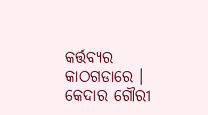କର୍ତ୍ତବ୍ୟର କାଠଗଡାରେ ।
କେଦାର ଗୌରୀ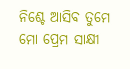ନିଶ୍ଚେ ଆସିବ ତୁମେ
ମୋ ପ୍ରେମ ସାକ୍ଷୀ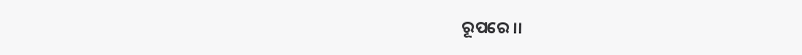ରୂପରେ ।।